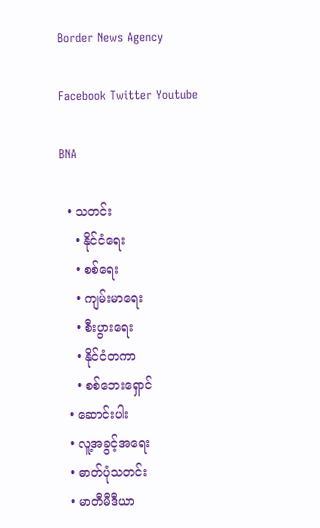Border News Agency

Facebook Twitter Youtube

BNA

  • သတင်း
    • နိုင်ငံရေး
    • စစ်ရေး
    • ကျမ်းမာရေး
    • စီးပွားရေး
    • နိုင်ငံတကာ
    • စစ်ဘေးရှောင်
  • ဆောင်းပါး
  • လူ့အခွင့်အရေး
  • ဓာတ်ပုံသတင်း
  • မာတီမီဒီယာ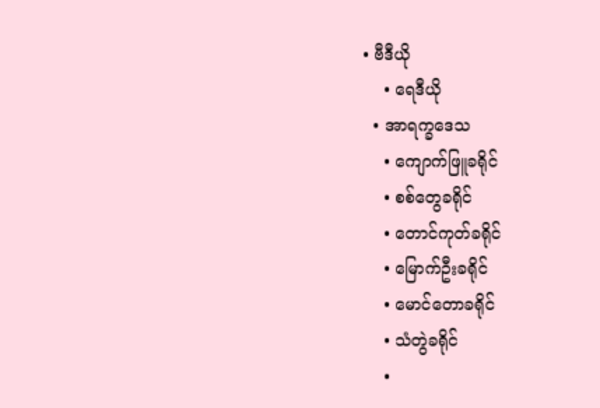• ဗီဒီယို
    • ရေဒီယို
  • အာရက္ခဒေသ
    • ကျောက်ဖြူခရိုင်
    • စစ်တွေခရိုင်
    • တောင်ကုတ်ခရိုင်
    • မြောက်ဦးခရိုင်
    • မောင်တောခရိုင်
    • သံတွဲခရိုင်
    •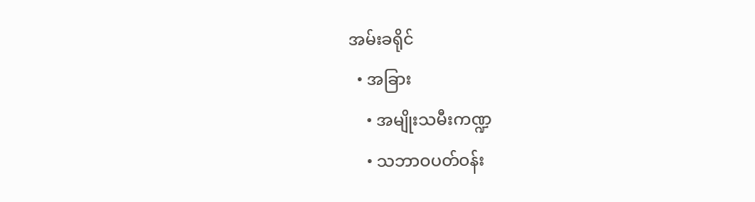အမ်းခရိုင်
  • အခြား
    • အမျိုးသမီးကဏ္ဍ
    • သဘာဝပတ်ဝန်း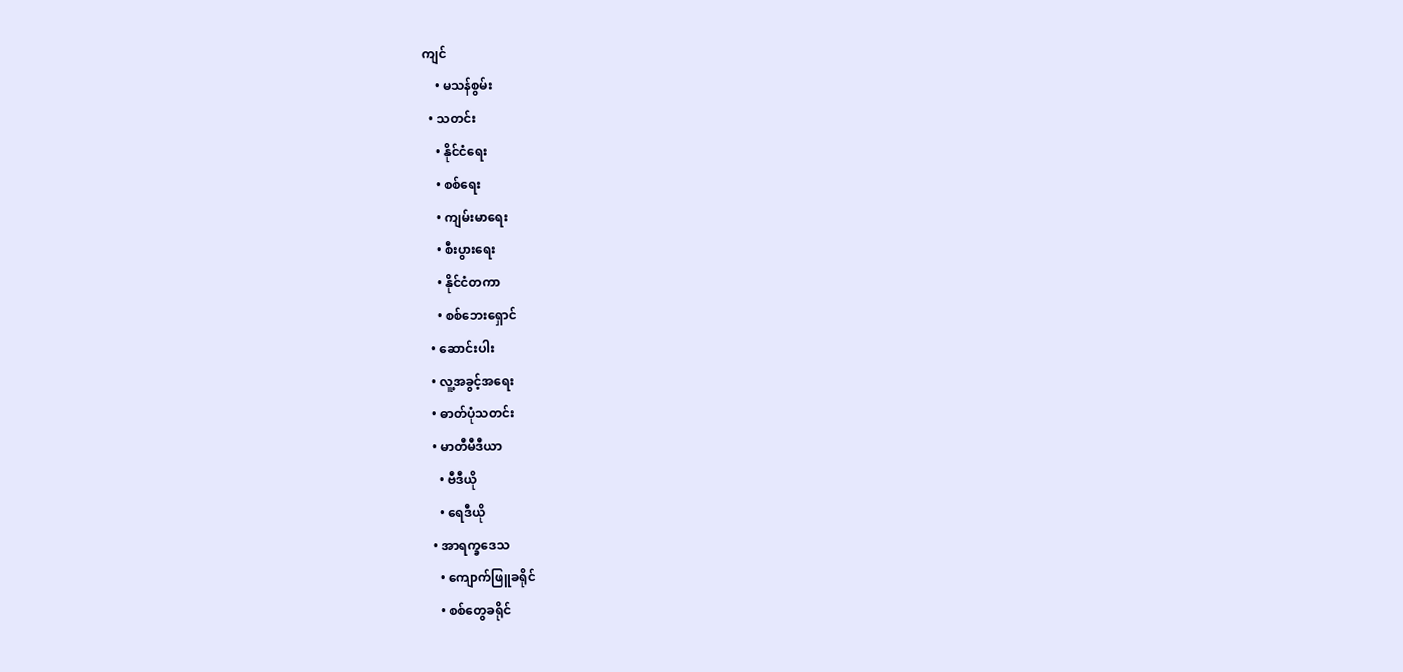ကျင်
    • မသန်စွမ်း
  • သတင်း
    • နိုင်ငံရေး
    • စစ်ရေး
    • ကျမ်းမာရေး
    • စီးပွားရေး
    • နိုင်ငံတကာ
    • စစ်ဘေးရှောင်
  • ဆောင်းပါး
  • လူ့အခွင့်အရေး
  • ဓာတ်ပုံသတင်း
  • မာတီမီဒီယာ
    • ဗီဒီယို
    • ရေဒီယို
  • အာရက္ခဒေသ
    • ကျောက်ဖြူခရိုင်
    • စစ်တွေခရိုင်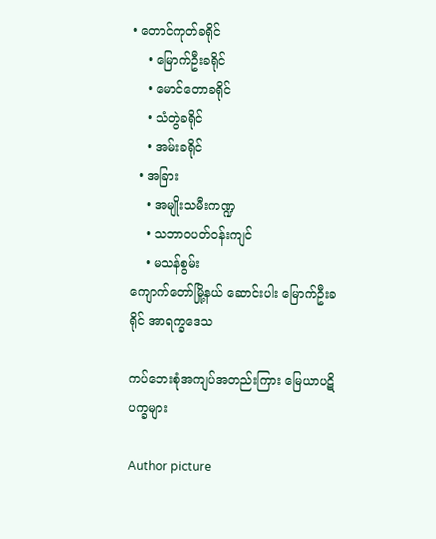• တောင်ကုတ်ခရိုင်
    • မြောက်ဦးခရိုင်
    • မောင်တောခရိုင်
    • သံတွဲခရိုင်
    • အမ်းခရိုင်
  • အခြား
    • အမျိုးသမီးကဏ္ဍ
    • သဘာဝပတ်ဝန်းကျင်
    • မသန်စွမ်း
ကျောက်တော်မြို့နယ် ဆောင်းပါး မြောက်ဦးခရိုင် အာရက္ခဒေသ

ကပ်ဘေးစုံအကျပ်အတည်းကြား မြေယာပဋိပက္ခများ

Author picture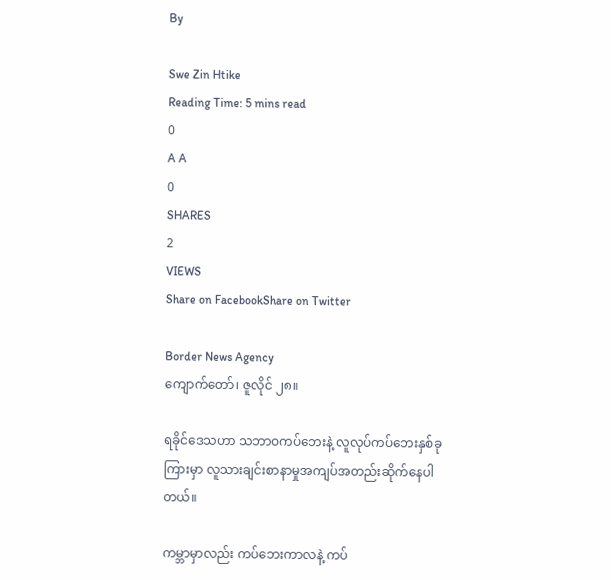By

Swe Zin Htike
Reading Time: 5 mins read
0
A A
0
SHARES
2
VIEWS
Share on FacebookShare on Twitter

Border News Agency
ကျောက်တော်၊ ဇူလိုင် ၂၈။

ရခိုင်ဒေသဟာ သဘာဝကပ်ဘေးနဲ့ လူလုပ်ကပ်ဘေးနှစ်ခုကြားမှာ လူသားချင်းစာနာမှုအကျပ်အတည်းဆိုက်နေပါတယ်။

ကမ္ဘာမှာလည်း ကပ်ဘေးကာလနဲ့ ကပ်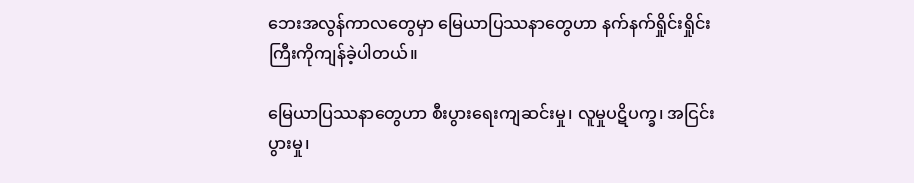ဘေးအလွန်ကာလတွေမှာ မြေယာပြဿနာတွေဟာ နက်နက်ရှိုင်းရှိုင်းကြီးကိုကျန်ခဲ့ပါတယ်။

မြေယာပြဿနာတွေဟာ စီးပွားရေးကျဆင်းမှု၊ လူမှုပဋိပက္ခ၊ အငြင်းပွားမှု၊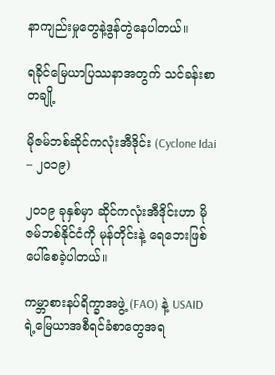နာကျည်းမှုတွေနဲ့ဒွန်တွဲနေပါတယ်။

ရခိုင်မြေယာပြဿနာအတွက် သင်ခန်းစာတချို့

မိုဇမ်ဘစ်ဆိုင်ကလုံးအီဒိုင်း (Cyclone Idai – ၂၀၁၉)

၂၀၁၉ ခုနှစ်မှာ ဆိုင်ကလုံးအီဒိုင်းဟာ မိုဇမ်ဘစ်နိုင်ငံကို မုန်တိုင်းနဲ့ ရေဘေးဖြစ်ပေါ်စေခဲ့ပါတယ်။

ကမ္ဘာစားနပ်ရိက္ခာအဖွဲ့ (FAO) နဲ့ USAID ရဲ့မြေယာအစီရင်ခံစာတွေအရ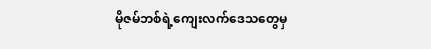မိုဇမ်ဘစ်ရဲ့ကျေးလက်ဒေသတွေမှ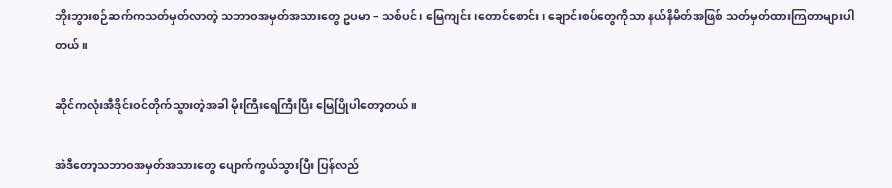ဘိုးဘွားစဉ်ဆက်ကသတ်မှတ်လာတဲ့ သဘာဝအမှတ်အသားတွေ ဥပမာ – သစ်ပင်၊ မြေကျင်း၊တောင်စောင်း၊ ချောင်းစပ်တွေကိုသာ နယ်နိမိတ်အဖြစ် သတ်မှတ်ထားကြတာများပါတယ်။

ဆိုင်ကလုံးအီဒိုင်းဝင်တိုက်သွားတဲ့အခါ မိုးကြီးရေကြီးပြီး မြေပြိုပါတော့တယ်။

အဲဒီတော့သဘာဝအမှတ်အသားတွေ ပျောက်ကွယ်သွားပြီး ပြန်လည်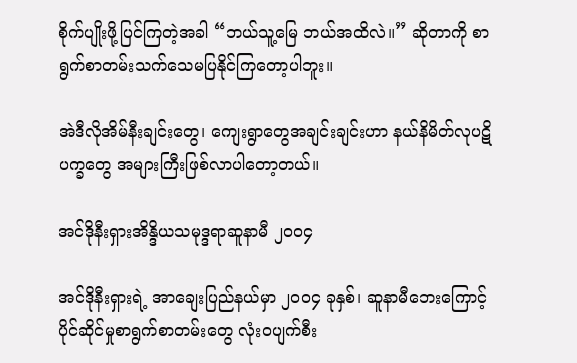စိုက်ပျိုးဖို့ပြင်ကြတဲ့အခါ “ဘယ်သူ့မြေ ဘယ်အထိလဲ။” ဆိုတာကို စာရွက်စာတမ်းသက်သေမပြနိုင်ကြတော့ပါဘူး။

အဲဒီလိုအိမ်နီးချင်းတွေ၊ ကျေးရွာတွေအချင်းချင်းဟာ နယ်နိမိတ်လုပဋိပက္ခတွေ အများကြီးဖြစ်လာပါတော့တယ်။

အင်ဒိုနီးရှားအိန္ဒိယသမုဒ္ဒရာဆူနာမီ ၂၀၀၄

အင်ဒိုနီးရှားရဲ့ အာချေးပြည်နယ်မှာ ၂၀၀၄ ခုနှစ်၊ ဆူနာမီဘေးကြောင့် ပိုင်ဆိုင်မှုစာရွက်စာတမ်းတွေ လုံးဝပျက်စီး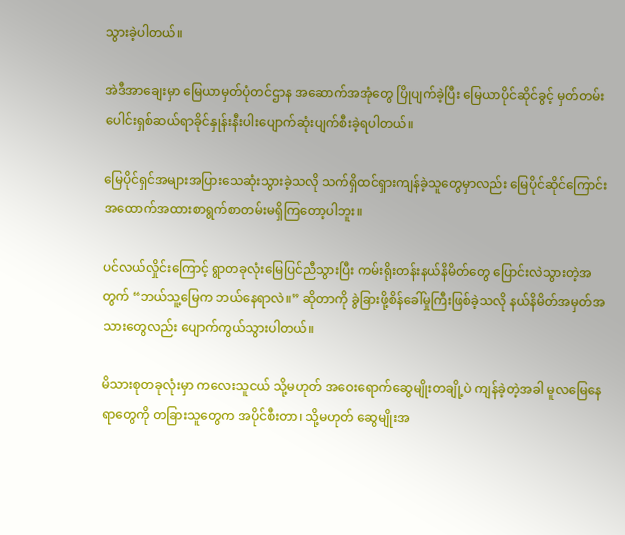သွားခဲ့ပါတယ်။

အဲဒီအာချေးမှာ မြေယာမှတ်ပုံတင်ဌာန အဆောက်အအုံတွေ ပြိုပျက်ခဲ့ပြီး မြေယာပိုင်ဆိုင်ခွင့် မှတ်တမ်းပေါင်းရှစ်ဆယ်ရာခိုင်နှုန်းနီးပါးပျောက်ဆုံးပျက်စီးခဲ့ရပါတယ်။

မြေပိုင်ရှင်အများအပြားသေဆုံးသွားခဲ့သလို သက်ရှိထင်ရှားကျန်ခဲ့သူတွေမှာလည်း မြေပိုင်ဆိုင်ကြောင်း အထောက်အထားစာရွက်စာတမ်းမရှိကြတော့ပါဘူး။

ပင်လယ်လှိုင်းကြောင့် ရွာတခုလုံးမြေပြင်ညီသွားပြီး ကမ်းရိုးတန်းနယ်နိမိတ်တွေ ပြောင်းလဲသွားတဲ့အတွက် “ဘယ်သူ့မြေက ဘယ်နေရာလဲ။” ဆိုတာကို ခွဲခြားဖို့စိန်ခေါ်မှုကြီးဖြစ်ခဲ့သလို နယ်နိမိတ်အမှတ်အသားတွေလည်း ပျောက်ကွယ်သွားပါတယ်။

မိသားစုတခုလုံးမှာ ကလေးသူငယ် သို့မဟုတ် အဝေးရောက်ဆွေမျိုးတချို့ပဲ ကျန်ခဲ့တဲ့အခါ မူလမြေနေရာတွေကို တခြားသူတွေက အပိုင်စီးတာ၊ သို့မဟုတ် ဆွေမျိုးအ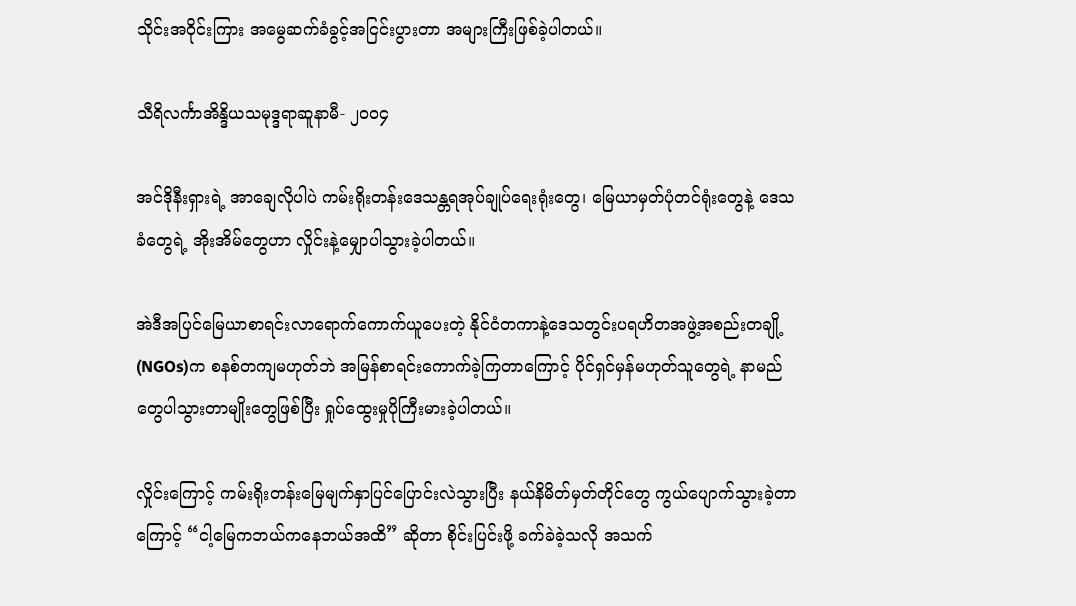သိုင်းအဝိုင်းကြား အမွေဆက်ခံခွင့်အငြင်းပွားတာ အများကြီးဖြစ်ခဲ့ပါတယ်။

သီရိလင်္ကာအိန္ဒိယသမုဒ္ဒရာဆူနာမီ- ၂၀၀၄

အင်ဒိုနီးရှားရဲ့ အာချေလိုပါပဲ ကမ်းရိုးတန်းဒေသန္တရအုပ်ချုပ်ရေးရုံးတွေ၊ မြေယာမှတ်ပုံတင်ရုံးတွေနဲ့ ဒေသခံတွေရဲ့ အိုးအိမ်တွေဟာ လှိုင်းနဲ့မျှောပါသွားခဲ့ပါတယ်။

အဲဒီအပြင်မြေယာစာရင်းလာရောက်ကောက်ယူပေးတဲ့ နိုင်ငံတကာနဲ့ဒေသတွင်းပရဟိတအဖွဲ့အစည်းတချို့ (NGOs)က စနစ်တကျမဟုတ်ဘဲ အမြန်စာရင်းကောက်ခဲ့ကြတာကြောင့် ပိုင်ရှင်မှန်မဟုတ်သူတွေရဲ့ နာမည်တွေပါသွားတာမျိုးတွေဖြစ်ပြီး ရှုပ်ထွေးမှုပိုကြီးမားခဲ့ပါတယ်။

လှိုင်းကြောင့် ကမ်းရိုးတန်းမြေမျက်နှာပြင်ပြောင်းလဲသွားပြီး နယ်နိမိတ်မှတ်တိုင်တွေ ကွယ်ပျောက်သွားခဲ့တာကြောင့် “ငါ့မြေကဘယ်ကနေဘယ်အထိ” ဆိုတာ စိုင်းပြင်းဖို့ ခက်ခဲခဲ့သလို အသက်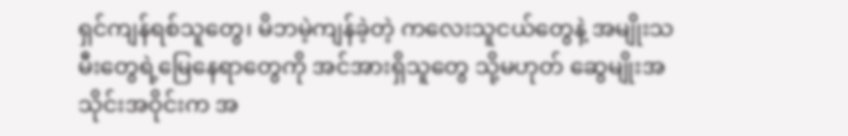ရှင်ကျန်ရစ်သူတွေ၊ မိဘမဲ့ကျန်ခဲ့တဲ့ ကလေးသူငယ်တွေနဲ့ အမျိုးသမီးတွေရဲ့မြေနေရာတွေကို အင်အားရှိသူတွေ သို့မဟုတ် ဆွေမျိုးအသိုင်းအဝိုင်းက အ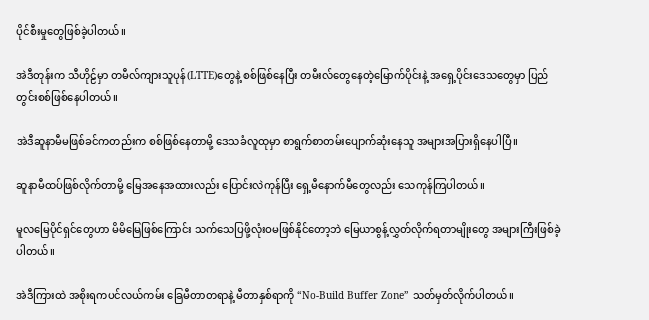ပိုင်စီးမှုတွေဖြစ်ခဲ့ပါတယ်။

အဲဒီတုန်းက သီဟိုဠ်မှာ တမီလ်ကျားသူပုန်(LTTE)တွေနဲ့ စစ်ဖြစ်နေပြီး တမီးလ်တွေနေတဲ့မြောက်ပိုင်းနဲ့ အရှေ့ပိုင်းဒေသတွေမှာ ပြည်တွင်းစစ်ဖြစ်နေပါတယ်။

အဲဒီဆူနာမီမဖြစ်ခင်ကတည်းက စစ်ဖြစ်နေတာမို့ ဒေသခံလူထုမှာ စာရွက်စာတမ်းပျောက်ဆုံးနေသူ အများအပြားရှိနေပါပြီ။

ဆူနာမီထပ်ဖြစ်လိုက်တာမို့ မြေအနေအထားလည်း ပြောင်းလဲကုန်ပြီး ရှေ့မီနောက်မီတွေလည်း သေကုန်ကြပါတယ်။

မူလမြေပိုင်ရှင်တွေဟာ မိမိမြေဖြစ်ကြောင်း သက်သေပြဖို့လုံးဝမဖြစ်နိုင်တော့ဘဲ မြေယာစွန့်လွှတ်လိုက်ရတာမျိုးတွေ အများကြီးဖြစ်ခဲ့ပါတယ်။

အဲဒီကြားထဲ အစိုးရကပင်လယ်ကမ်း ခြေမီတာတရာနဲ့ မီတာနှစ်ရာကို “No-Build Buffer Zone” သတ်မှတ်လိုက်ပါတယ်။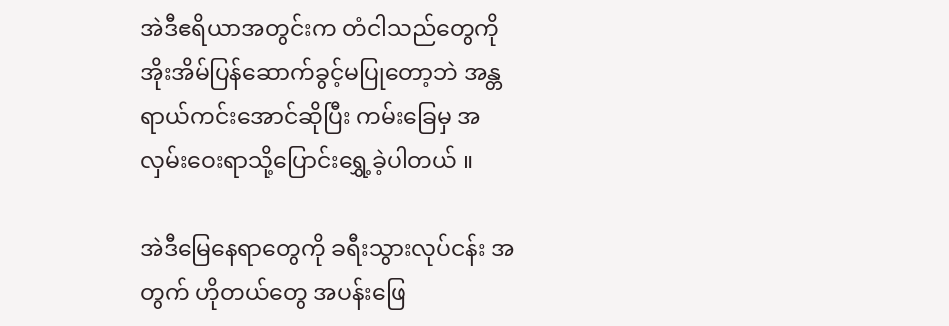အဲဒီဧရိယာအတွင်းက တံငါသည်တွေကို အိုးအိမ်ပြန်ဆောက်ခွင့်မပြုတော့ဘဲ အန္တရာယ်ကင်းအောင်ဆိုပြီး ကမ်းခြေမှ အလှမ်းဝေးရာသို့ပြောင်းရွှေ့ခဲ့ပါတယ် ။

အဲဒီမြေနေရာတွေကို ခရီးသွားလုပ်ငန်း အတွက် ဟိုတယ်တွေ အပန်းဖြေ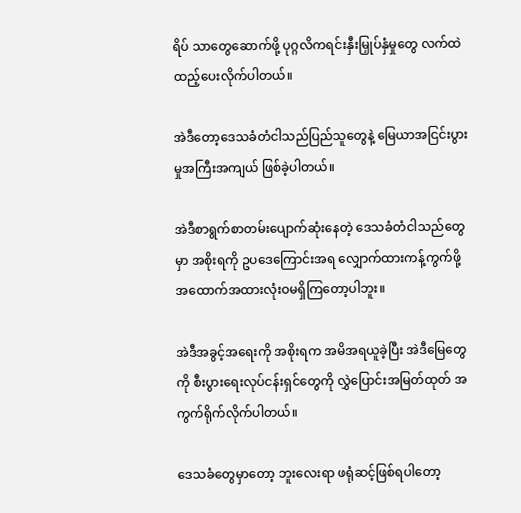ရိပ် သာတွေဆောက်ဖို့ ပုဂ္ဂလိကရင်းနှီးမြှုပ်နှံမှုတွေ လက်ထဲထည့်ပေးလိုက်ပါတယ်။

အဲဒီတော့ဒေသခံတံငါသည်ပြည်သူတွေနဲ့ မြေယာအငြင်းပွားမှုအကြီးအကျယ် ဖြစ်ခဲ့ပါတယ်။

အဲဒီစာရွက်စာတမ်းပျောက်ဆုံးနေတဲ့ ဒေသခံတံငါသည်တွေမှာ အစိုးရကို ဥပဒေကြောင်းအရ လျှောက်ထားကန့်ကွက်ဖို့ အထောက်အထားလုံးဝမရှိကြတော့ပါဘူး။

အဲဒီအခွင့်အရေးကို အစိုးရက အမိအရယူခဲ့ပြီး အဲဒီမြေတွေကို စီးပွားရေးလုပ်ငန်းရှင်တွေကို လွှဲပြောင်းအမြတ်ထုတ် အကွက်ရိုက်လိုက်ပါတယ်။

ဒေသခံတွေမှာတော့ ဘူးလေးရာ ဖရုံဆင့်ဖြစ်ရပါတော့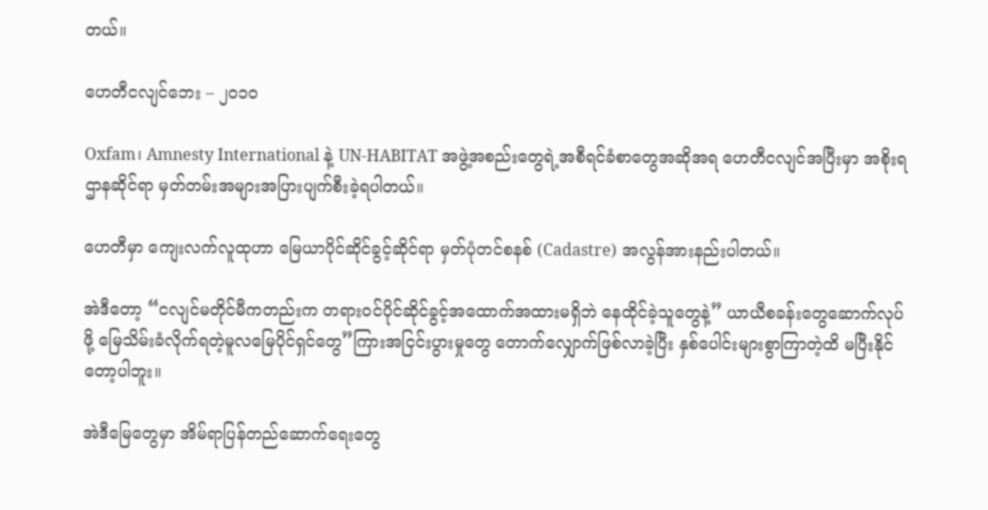တယ်။

ဟေတီငလျင်ဘေး – ၂၀၁၀

Oxfam၊ Amnesty International နဲ့ UN-HABITAT အဖွဲ့အစည်းတွေရဲ့အစီရင်ခံစာတွေအဆိုအရ ဟေတီငလျင်အပြီးမှာ အစိုးရဌာနဆိုင်ရာ မှတ်တမ်းအများအပြားပျက်စီးခဲ့ရပါတယ်။

ဟေတီမှာ ကျေးလက်လူထုဟာ မြေယာပိုင်ဆိုင်ခွင့်ဆိုင်ရာ မှတ်ပုံတင်စနစ် (Cadastre) အလွန်အားနည်းပါတယ်။

အဲဒီတော့ “ငလျင်မတိုင်မီကတည်းက တရားဝင်ပိုင်ဆိုင်ခွင့်အထောက်အထားမရှိဘဲ နေထိုင်ခဲ့သူတွေနဲ့” ယာယီစခန်းတွေဆောက်လုပ်ဖို့ မြေသိမ်းခံလိုက်ရတဲ့မူလမြေပိုင်ရှင်တွေ”ကြားအငြင်းပွားမှုတွေ တောက်လျှောက်ဖြစ်လာခဲ့ပြီး နှစ်ပေါင်းများစွာကြာတဲ့ထိ မပြီးနိုင်တော့ပါဘူး။

အဲဒီမြေတွေမှာ အိမ်ရာပြန်တည်ဆောက်ရေးတွေ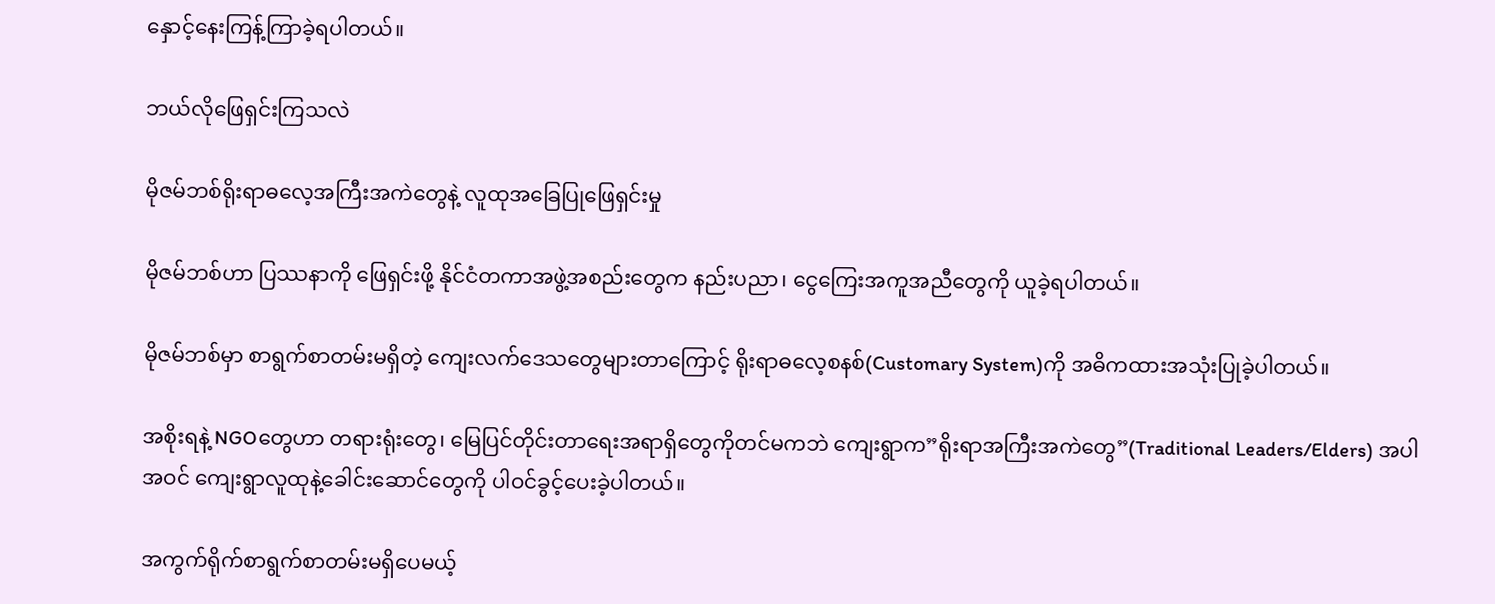နှောင့်နေးကြန့်ကြာခဲ့ရပါတယ်။

ဘယ်လိုဖြေရှင်းကြသလဲ

မိုဇမ်ဘစ်ရိုးရာဓလေ့အကြီးအကဲတွေနဲ့ လူထုအခြေပြုဖြေရှင်းမှု

မိုဇမ်ဘစ်ဟာ ပြဿနာကို ဖြေရှင်းဖို့ နိုင်ငံတကာအဖွဲ့အစည်းတွေက နည်းပညာ၊ ငွေကြေးအကူအညီတွေကို ယူခဲ့ရပါတယ်။

မိုဇမ်ဘစ်မှာ စာရွက်စာတမ်းမရှိတဲ့ ကျေးလက်ဒေသတွေများတာကြောင့် ရိုးရာဓလေ့စနစ်(Customary System)ကို အဓိကထားအသုံးပြုခဲ့ပါတယ်။

အစိုးရနဲ့ NGOတွေဟာ တရားရုံးတွေ၊ မြေပြင်တိုင်းတာရေးအရာရှိတွေကိုတင်မကဘဲ ကျေးရွာက”ရိုးရာအကြီးအကဲတွေ”(Traditional Leaders/Elders) အပါအဝင် ကျေးရွာလူထုနဲ့ခေါင်းဆောင်တွေကို ပါဝင်ခွင့်ပေးခဲ့ပါတယ်။

အကွက်ရိုက်စာရွက်စာတမ်းမရှိပေမယ့်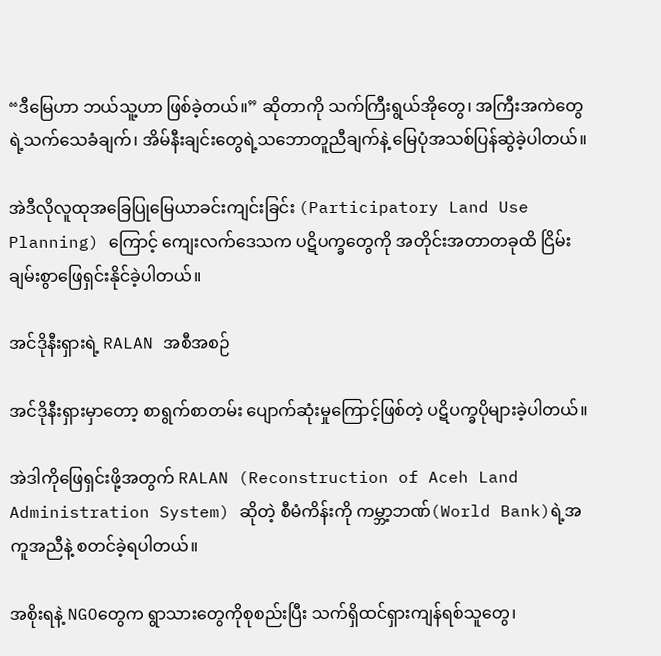“ဒီမြေဟာ ဘယ်သူ့ဟာ ဖြစ်ခဲ့တယ်။” ဆိုတာကို သက်ကြီးရွယ်အိုတွေ၊ အကြီးအကဲတွေရဲ့သက်သေခံချက်၊ အိမ်နီးချင်းတွေရဲ့သဘောတူညီချက်နဲ့ မြေပုံအသစ်ပြန်ဆွဲခဲ့ပါတယ်။

အဲဒီလိုလူထုအခြေပြုမြေယာခင်းကျင်းခြင်း (Participatory Land Use Planning) ကြောင့် ကျေးလက်ဒေသက ပဋိပက္ခတွေကို အတိုင်းအတာတခုထိ ငြိမ်းချမ်းစွာဖြေရှင်းနိုင်ခဲ့ပါတယ်။

အင်ဒိုနီးရှားရဲ့ RALAN အစီအစဉ်

အင်ဒိုနီးရှားမှာတော့ စာရွက်စာတမ်း ပျောက်ဆုံးမှုကြောင့်ဖြစ်တဲ့ ပဋိပက္ခပိုများခဲ့ပါတယ်။

အဲဒါကိုဖြေရှင်းဖို့အတွက် RALAN (Reconstruction of Aceh Land Administration System) ဆိုတဲ့ စီမံကိန်းကို ကမ္ဘာ့ဘဏ်(World Bank)ရဲ့အကူအညီနဲ့ စတင်ခဲ့ရပါတယ်။

အစိုးရနဲ့ NGOတွေက ရွာသားတွေကိုစုစည်းပြီး သက်ရှိထင်ရှားကျန်ရစ်သူတွေ၊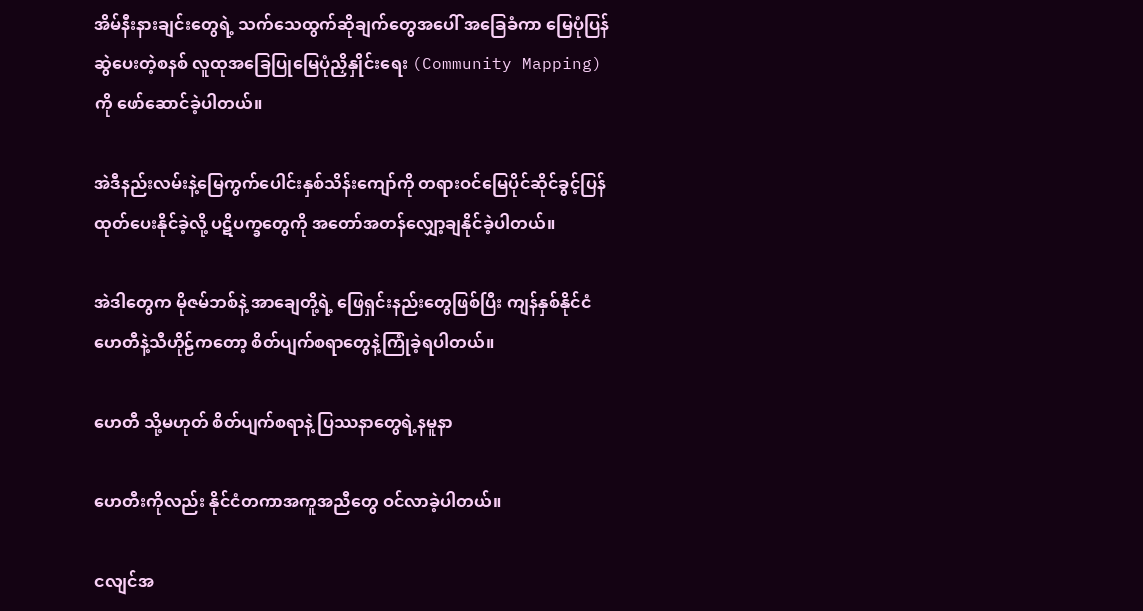အိမ်နီးနားချင်းတွေရဲ့ သက်သေထွက်ဆိုချက်တွေအပေါ် အခြေခံကာ မြေပုံပြန်ဆွဲပေးတဲ့စနစ် လူထုအခြေပြုမြေပုံညှိနှိုင်းရေး (Community Mapping) ကို ဖော်ဆောင်ခဲ့ပါတယ်။

အဲဒီနည်းလမ်းနဲ့မြေကွက်ပေါင်းနှစ်သိန်းကျော်ကို တရားဝင်မြေပိုင်ဆိုင်ခွင့်ပြန်ထုတ်ပေးနိုင်ခဲ့လို့ ပဋိပက္ခတွေကို အတော်အတန်လျှော့ချနိုင်ခဲ့ပါတယ်။

အဲဒါတွေက မိုဇမ်ဘစ်နဲ့ အာချေတို့ရဲ့ ဖြေရှင်းနည်းတွေဖြစ်ပြီး ကျန်နှစ်နိုင်ငံ ဟေတီနဲ့သီဟိုဠ်ကတော့ စိတ်ပျက်စရာတွေနဲ့ကြုံခဲ့ရပါတယ်။

ဟေတီ သို့မဟုတ် စိတ်ပျက်စရာနဲ့ ပြဿနာတွေရဲ့နမူနာ

ဟေတီးကိုလည်း နိုင်ငံတကာအကူအညီတွေ ဝင်လာခဲ့ပါတယ်။

ငလျင်အ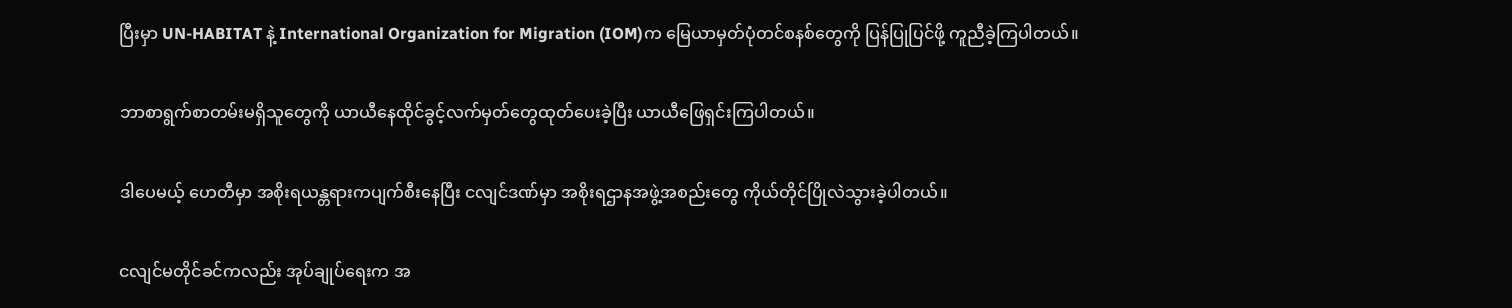ပြီးမှာ UN-HABITAT နဲ့ International Organization for Migration (IOM)က မြေယာမှတ်ပုံတင်စနစ်တွေကို ပြန်ပြုပြင်ဖို့ ကူညီခဲ့ကြပါတယ်။

ဘာစာရွက်စာတမ်းမရှိသူတွေကို ယာယီနေထိုင်ခွင့်လက်မှတ်တွေထုတ်ပေးခဲ့ပြီး ယာယီဖြေရှင်းကြပါတယ်။

ဒါပေမယ့် ဟေတီမှာ အစိုးရယန္တရားကပျက်စီးနေပြီး ငလျင်ဒဏ်မှာ အစိုးရဌာနအဖွဲ့အစည်းတွေ ကိုယ်တိုင်ပြိုလဲသွားခဲ့ပါတယ်။

ငလျင်မတိုင်ခင်ကလည်း အုပ်ချုပ်ရေးက အ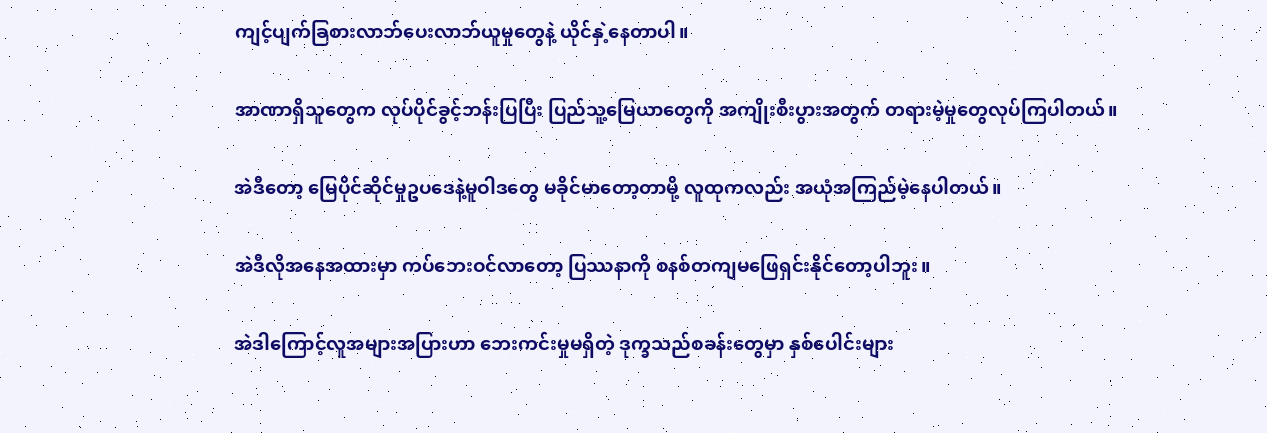ကျင့်ပျက်ခြစားလာဘ်ပေးလာဘ်ယူမှုတွေနဲ့ ယိုင်နှဲ့နေတာပါ။

အာဏာရှိသူတွေက လုပ်ပိုင်ခွင့်ဘန်းပြပြီး ပြည်သူ့မြေယာတွေကို အကျိုးစီးပွားအတွက် တရားမဲ့မှုတွေလုပ်ကြပါတယ်။

အဲဒီတော့ မြေပိုင်ဆိုင်မှုဥပဒေနဲ့မူဝါဒတွေ မခိုင်မာတော့တာမို့ လူထုကလည်း အယုံအကြည်မဲ့နေပါတယ်။

အဲဒီလိုအနေအထားမှာ ကပ်ဘေးဝင်လာတော့ ပြဿနာကို စနစ်တကျမဖြေရှင်းနိုင်တော့ပါဘူး။

အဲဒါကြောင့်လူအများအပြားဟာ ဘေးကင်းမှုမရှိတဲ့ ဒုက္ခသည်စခန်းတွေမှာ နှစ်ပေါင်းများ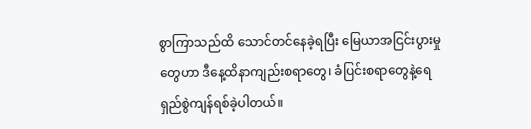စွာကြာသည်ထိ သောင်တင်နေခဲ့ရပြီး မြေယာအငြင်းပွားမှုတွေဟာ ဒီနေ့ထိနာကျည်းစရာတွေ၊ ခံပြင်းစရာတွေနဲ့ရေရှည်စွဲကျန်ရစ်ခဲ့ပါတယ်။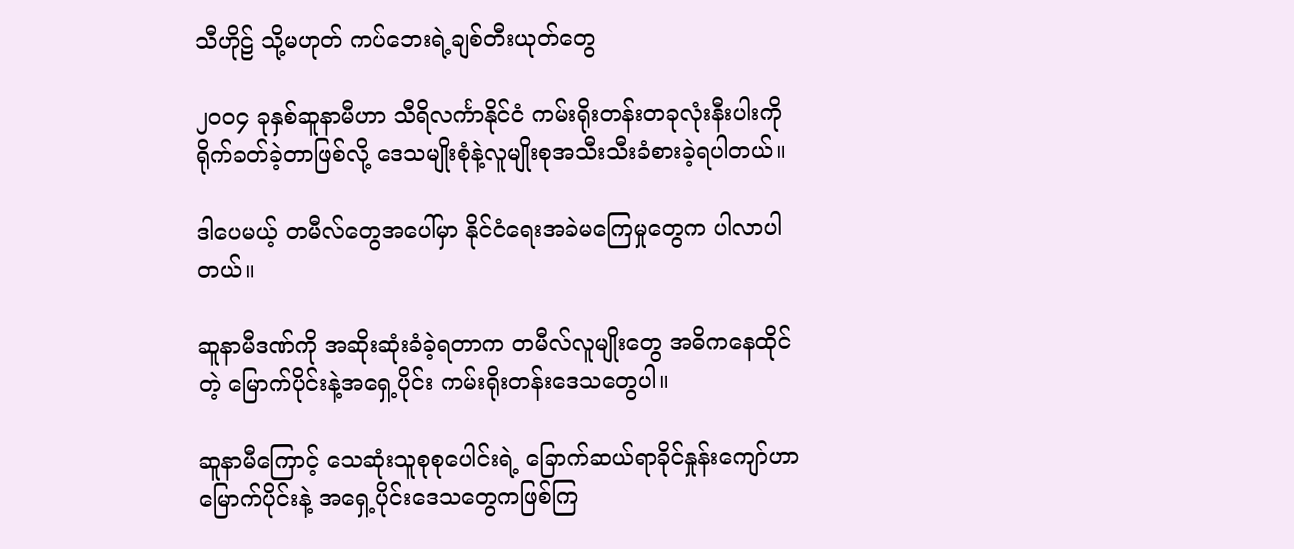သီဟိုဠ် သို့မဟုတ် ကပ်ဘေးရဲ့ချစ်တီးယုတ်တွေ

၂၀၀၄ ခုနှစ်ဆူနာမီဟာ သီရိလင်္ကာနိုင်ငံ ကမ်းရိုးတန်းတခုလုံးနီးပါးကို ရိုက်ခတ်ခဲ့တာဖြစ်လို့ ဒေသမျိုးစုံနဲ့လူမျိုးစုအသီးသီးခံစားခဲ့ရပါတယ်။

ဒါပေမယ့် တမီလ်တွေအပေါ်မှာ နိုင်ငံရေးအခဲမကြေမှုတွေက ပါလာပါတယ်။

ဆူနာမီဒဏ်ကို အဆိုးဆုံးခံခဲ့ရတာက တမီလ်လူမျိုးတွေ အဓိကနေထိုင်တဲ့ မြောက်ပိုင်းနဲ့အရှေ့ပိုင်း ကမ်းရိုးတန်းဒေသတွေပါ။

ဆူနာမီကြောင့် သေဆုံးသူစုစုပေါင်းရဲ့ ခြောက်ဆယ်ရာခိုင်နှုန်းကျော်ဟာ မြောက်ပိုင်းနဲ့ အရှေ့ပိုင်းဒေသတွေကဖြစ်ကြ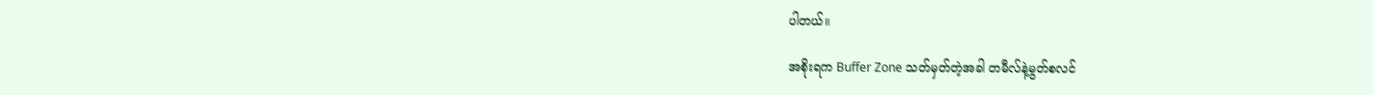ပါတယ်။

အစိုးရက Buffer Zone သတ်မှတ်တဲ့အခါ တမီလ်နဲ့မွတ်စလင်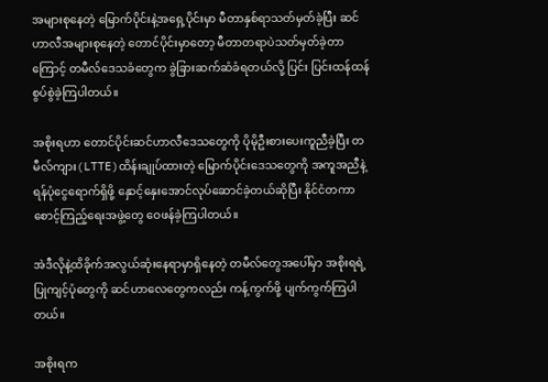အများစုနေတဲ့ မြောက်ပိုင်းနဲ့အရှေ့ပိုင်းမှာ မီတာနှစ်ရာသတ်မှတ်ခဲ့ပြီး ဆင်ဟာလီအများစုနေတဲ့ တောင်ပိုင်းမှာတော့ မီတာတရာပဲသတ်မှတ်ခဲ့တာကြောင့် တမီလ်ဒေသခံတွေက ခွဲခြားဆက်ဆံခံရတယ်လို့ ပြင်း ပြင်းထန်ထန်စွပ်စွဲခဲ့ကြပါတယ်။

အစိုးရဟာ တောင်ပိုင်းဆင်ဟာလီဒေသတွေကို ပိုမိုဦးစားပေးကူညီခဲ့ပြီး တမီလ်ကျား(LTTE)ထိန်းချုပ်ထားတဲ့ မြောက်ပိုင်းဒေသတွေကို အကူအညီနဲ့ရန်ပုံငွေရောက်ရှိဖို့ နှောင့်နှေးအောင်လုပ်ဆောင်ခဲ့တယ်ဆိုပြီး နိုင်ငံတကာစောင့်ကြည့်ရေးအဖွဲ့တွေ ဝေဖန်ခဲ့ကြပါတယ်။

အဲဒီလိုနဲ့ထိခိုက်အလွယ်ဆုံးနေရာမှာရှိနေတဲ့ တမီလ်တွေအပေါ်မှာ အစိုးရရဲ့ ပြုကျင့်ပုံတွေကို ဆင်ဟာလေတွေကလည်း ကန့်ကွက်ဖို့ ပျက်ကွက်ကြပါတယ်။

အစိုးရက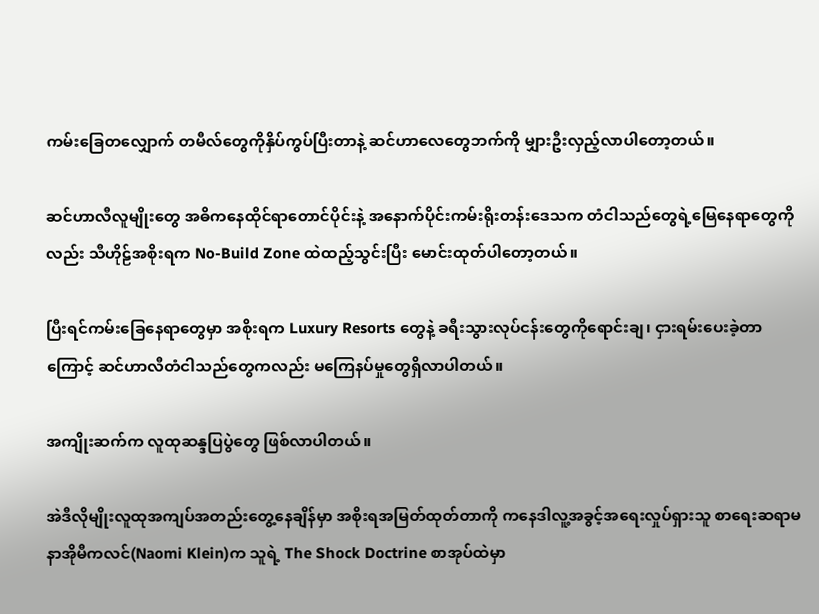ကမ်းခြေတလျှောက် တမီလ်တွေကိုနှိပ်ကွပ်ပြီးတာနဲ့ ဆင်ဟာလေတွေဘက်ကို မျှားဦးလှည့်လာပါတော့တယ်။

ဆင်ဟာလီလူမျိုးတွေ အဓိကနေထိုင်ရာတောင်ပိုင်းနဲ့ အနောက်ပိုင်းကမ်းရိုးတန်းဒေသက တံငါသည်တွေရဲ့မြေနေရာတွေကိုလည်း သီဟိုဠ်အစိုးရက No-Build Zone ထဲထည့်သွင်းပြီး မောင်းထုတ်ပါတော့တယ်။

ပြီးရင်ကမ်းခြေနေရာတွေမှာ အစိုးရက Luxury Resorts တွေနဲ့ ခရီးသွားလုပ်ငန်းတွေကိုရောင်းချ၊ ငှားရမ်းပေးခဲ့တာကြောင့် ဆင်ဟာလီတံငါသည်တွေကလည်း မကြေနပ်မှုတွေရှိလာပါတယ်။

အကျိုးဆက်က လူထုဆန္ဒပြပွဲတွေ ဖြစ်လာပါတယ်။

အဲဒီလိုမျိုးလူထုအကျပ်အတည်းတွေ့နေချိန်မှာ အစိုးရအမြတ်ထုတ်တာကို ကနေဒါလူ့အခွင့်အရေးလှုပ်ရှားသူ စာရေးဆရာမနာအိုမီကလင်(Naomi Klein)က သူရဲ့ The Shock Doctrine စာအုပ်ထဲမှာ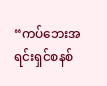“ကပ်ဘေးအရင်းရှင်စနစ်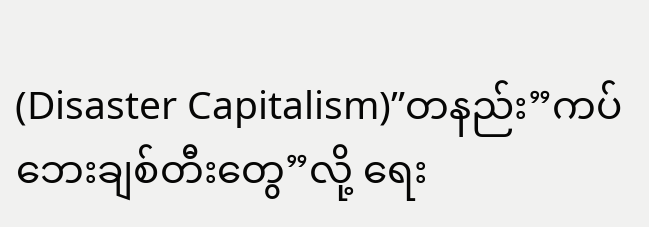(Disaster Capitalism)”တနည်း”ကပ်ဘေးချစ်တီးတွေ”လို့ ရေး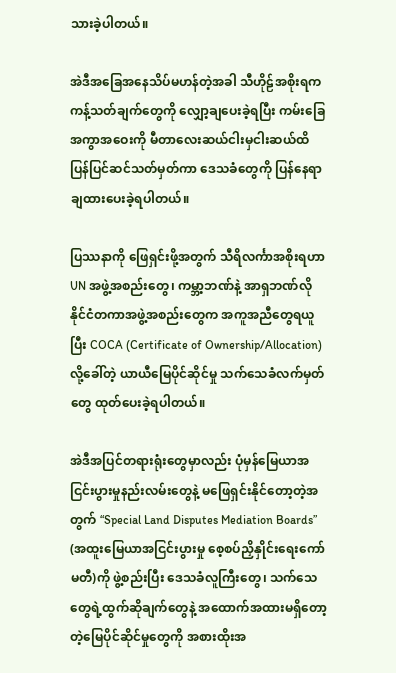သားခဲ့ပါတယ်။

အဲဒီအခြေအနေသိပ်မဟန်တဲ့အခါ သီဟိုဠ်အစိုးရက ကန့်သတ်ချက်တွေကို လျှော့ချပေးခဲ့ရပြီး ကမ်းခြေအကွာအဝေးကို မီတာလေးဆယ်ငါးမှငါးဆယ်ထိ ပြန်ပြင်ဆင်သတ်မှတ်ကာ ဒေသခံတွေကို ပြန်နေရာချထားပေးခဲ့ရပါတယ်။

ပြဿနာကို ဖြေရှင်းဖို့အတွက် သီရိလင်္ကာအစိုးရဟာ UN အဖွဲ့အစည်းတွေ၊ ကမ္ဘာ့ဘဏ်နဲ့ အာရှဘဏ်လို နိုင်ငံတကာအဖွဲ့အစည်းတွေက အကူအညီတွေရယူပြီး COCA (Certificate of Ownership/Allocation)လို့ခေါ်တဲ့ ယာယီမြေပိုင်ဆိုင်မှု သက်သေခံလက်မှတ်တွေ ထုတ်ပေးခဲ့ရပါတယ်။

အဲဒီအပြင်တရားရုံးတွေမှာလည်း ပုံမှန်မြေယာအငြင်းပွားမှုနည်းလမ်းတွေနဲ့ မဖြေရှင်းနိုင်တော့တဲ့အတွက် “Special Land Disputes Mediation Boards” (အထူးမြေယာအငြင်းပွားမှု စေ့စပ်ညှိနှိုင်းရေးကော်မတီ)ကို ဖွဲ့စည်းပြီး ဒေသခံလူကြီးတွေ၊ သက်သေတွေရဲ့ထွက်ဆိုချက်တွေနဲ့ အထောက်အထားမရှိတော့တဲ့မြေပိုင်ဆိုင်မှုတွေကို အစားထိုးအ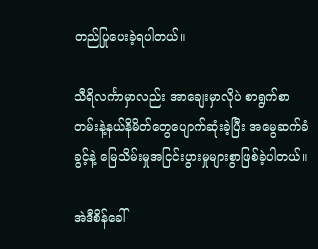တည်ပြုပေးခဲ့ရပါတယ်။

သီရိလင်္ကာမှာလည်း အာချေးမှာလိုပဲ စာရွက်စာတမ်းနဲ့နယ်နိမိတ်တွေပျောက်ဆုံးခဲ့ပြီး အမွေဆက်ခံခွင့်နဲ့ မြေသိမ်းမှုအငြင်းပွားမှုများစွာဖြစ်ခဲ့ပါတယ်။

အဲဒီစိန်ခေါ်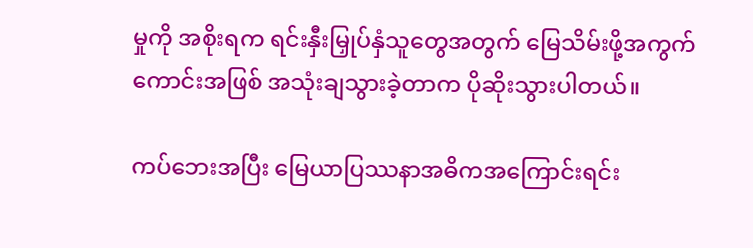မှုကို အစိုးရက ရင်းနှီးမြှုပ်နှံသူတွေအတွက် မြေသိမ်းဖို့အကွက်ကောင်းအဖြစ် အသုံးချသွားခဲ့တာက ပိုဆိုးသွားပါတယ်။

ကပ်ဘေးအပြီး မြေယာပြဿနာအဓိကအကြောင်းရင်း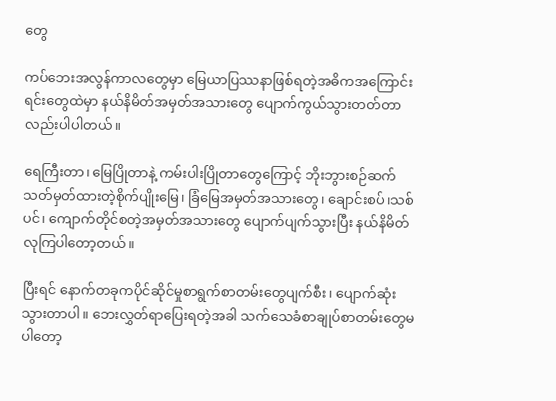တွေ

ကပ်ဘေးအလွန်ကာလတွေမှာ မြေယာပြဿနာဖြစ်ရတဲ့အဓိကအကြောင်းရင်းတွေထဲမှာ နယ်နိမိတ်အမှတ်အသားတွေ ပျောက်ကွယ်သွားတတ်တာလည်းပါပါတယ်။

ရေကြီးတာ၊ မြေပြိုတာနဲ့ ကမ်းပါးပြိုတာတွေကြောင့် ဘိုးဘွားစဉ်ဆက်သတ်မှတ်ထားတဲ့စိုက်ပျိုးမြေ၊ ခြံမြေအမှတ်အသားတွေ၊ ချောင်းစပ်၊သစ်ပင်၊ ကျောက်တိုင်စတဲ့အမှတ်အသားတွေ ပျောက်ပျက်သွားပြီး နယ်နိမိတ်လုကြပါတော့တယ်။

ပြီးရင် နောက်တခုကပိုင်ဆိုင်မှုစာရွက်စာတမ်းတွေပျက်စီး၊ ပျောက်ဆုံးသွားတာပါ။ ဘေးလွှတ်ရာပြေးရတဲ့အခါ သက်သေခံစာချုပ်စာတမ်းတွေမပါတော့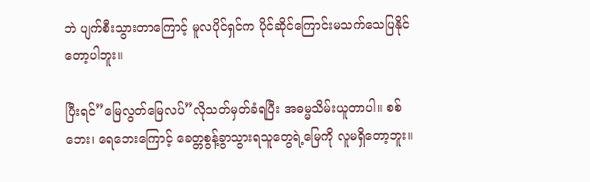ဘဲ ပျက်စီးသွားတာကြောင့် မူလပိုင်ရှင်က ပိုင်ဆိုင်ကြောင်းမသက်သေပြနိုင်တော့ပါဘူး။

ပြီးရင်”မြေလွတ်မြေလပ်”လိုသတ်မှတ်ခံရပြီး အဓမ္မသိမ်းယူတာပါ။ စစ်ဘေး၊ ရေဘေးကြောင့် ခေတ္တစွန့်ခွာသွားရသူတွေရဲ့မြေကို လူမရှိတော့ဘူး။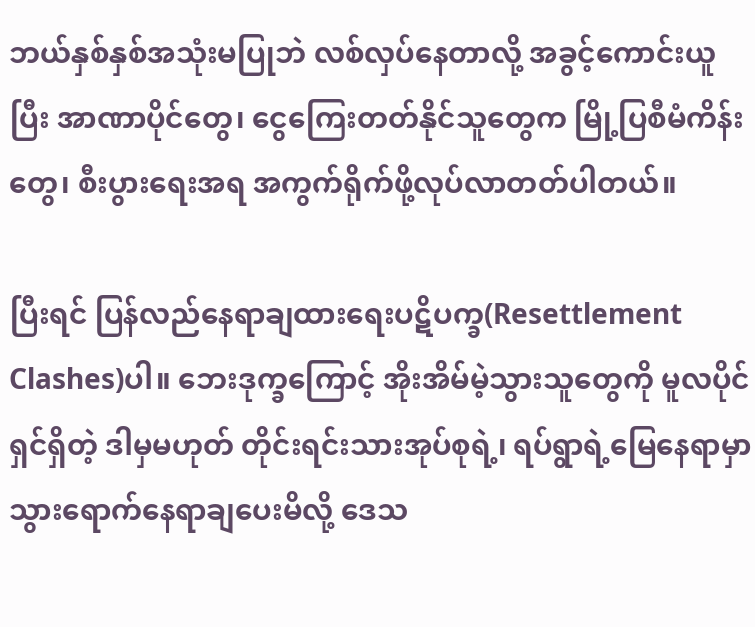ဘယ်နှစ်နှစ်အသုံးမပြုဘဲ လစ်လှပ်နေတာလို့ အခွင့်ကောင်းယူပြီး အာဏာပိုင်တွေ၊ ငွေကြေးတတ်နိုင်သူတွေက မြို့ပြစီမံကိန်းတွေ၊ စီးပွားရေးအရ အကွက်ရိုက်ဖို့လုပ်လာတတ်ပါတယ်။

ပြီးရင် ပြန်လည်နေရာချထားရေးပဋိပက္ခ(Resettlement Clashes)ပါ။ ဘေးဒုက္ခကြောင့် အိုးအိမ်မဲ့သွားသူတွေကို မူလပိုင်ရှင်ရှိတဲ့ ဒါမှမဟုတ် တိုင်းရင်းသားအုပ်စုရဲ့၊ ရပ်ရွာရဲ့မြေနေရာမှာ သွားရောက်နေရာချပေးမိလို့ ဒေသ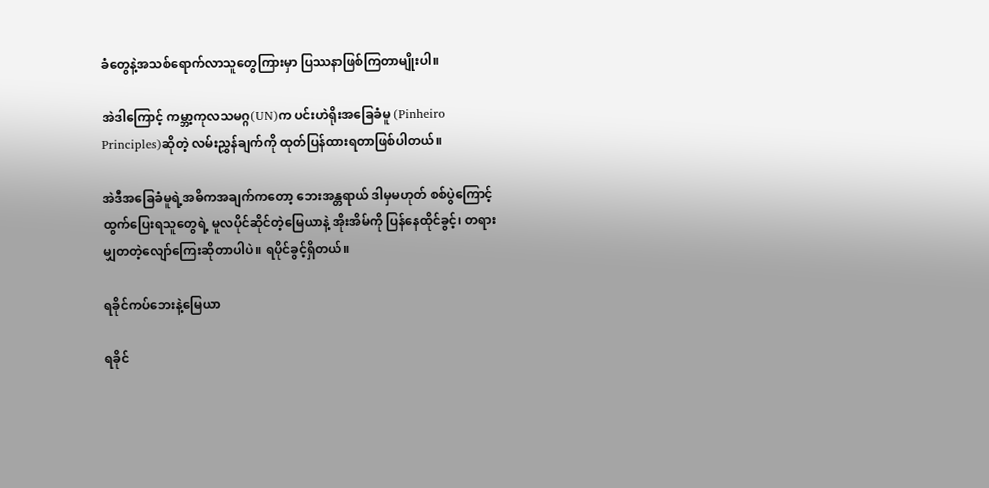ခံတွေနဲ့အသစ်ရောက်လာသူတွေကြားမှာ ပြဿနာဖြစ်ကြတာမျိုးပါ။

အဲဒါကြောင့် ကမ္ဘာ့ကုလသမဂ္ဂ(UN)က ပင်းဟဲရိုးအခြေခံမူ (Pinheiro Principles)ဆိုတဲ့ လမ်းညွှန်ချက်ကို ထုတ်ပြန်ထားရတာဖြစ်ပါတယ်။

အဲဒီအခြေခံမူရဲ့အဓိကအချက်ကတော့ ဘေးအန္တရာယ် ဒါမှမဟုတ် စစ်ပွဲကြောင့် ထွက်ပြေးရသူတွေရဲ့ မူလပိုင်ဆိုင်တဲ့မြေယာနဲ့ အိုးအိမ်ကို ပြန်နေထိုင်ခွင့်၊ တရားမျှတတဲ့လျော်ကြေးဆိုတာပါပဲ။ ရပိုင်ခွင့်ရှိတယ်။

ရခိုင်ကပ်ဘေးနဲ့မြေယာ

ရခိုင်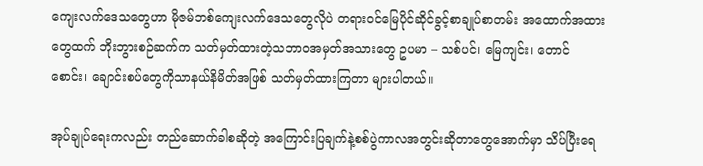ကျေးလက်ဒေသတွေဟာ မိုဇမ်ဘစ်ကျေးလက်ဒေသတွေလိုပဲ တရားဝင်မြေပိုင်ဆိုင်ခွင့်စာချုပ်စာတမ်း အထောက်အထားတွေထက် ဘိုးဘွားစဉ်ဆက်က သတ်မှတ်ထားတဲ့သဘာဝအမှတ်အသားတွေ ဥပမာ – သစ်ပင်၊ မြေကျင်း၊ တောင်စောင်း၊ ချောင်းစပ်တွေကိုသာနယ်နိမိတ်အဖြစ် သတ်မှတ်ထားကြတာ များပါတယ်။

အုပ်ချုပ်ရေးကလည်း တည်ဆောက်ခါစဆိုတဲ့ အကြောင်းပြချက်နဲ့စစ်ပွဲကာလအတွင်းဆိုတာတွေအောက်မှာ သိပ်ပြီးရေ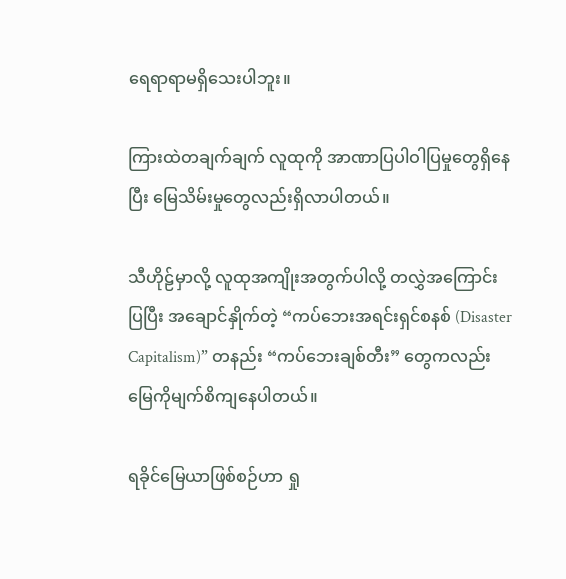ရေရာရာမရှိသေးပါဘူး။

ကြားထဲတချက်ချက် လူထုကို အာဏာပြပါဝါပြမှုတွေရှိနေပြီး မြေသိမ်းမှုတွေလည်းရှိလာပါတယ်။

သီဟိုဠ်မှာလို့ လူထုအကျိုးအတွက်ပါလို့ တလွှဲအကြောင်းပြပြီး အချောင်နှိုက်တဲ့ “ကပ်ဘေးအရင်းရှင်စနစ် (Disaster Capitalism)” တနည်း “ကပ်ဘေးချစ်တီး” တွေကလည်း မြေကိုမျက်စိကျနေပါတယ်။

ရခိုင်မြေယာဖြစ်စဉ်ဟာ ရှု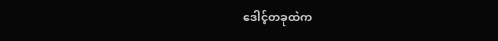ဒေါင့်တခုထဲက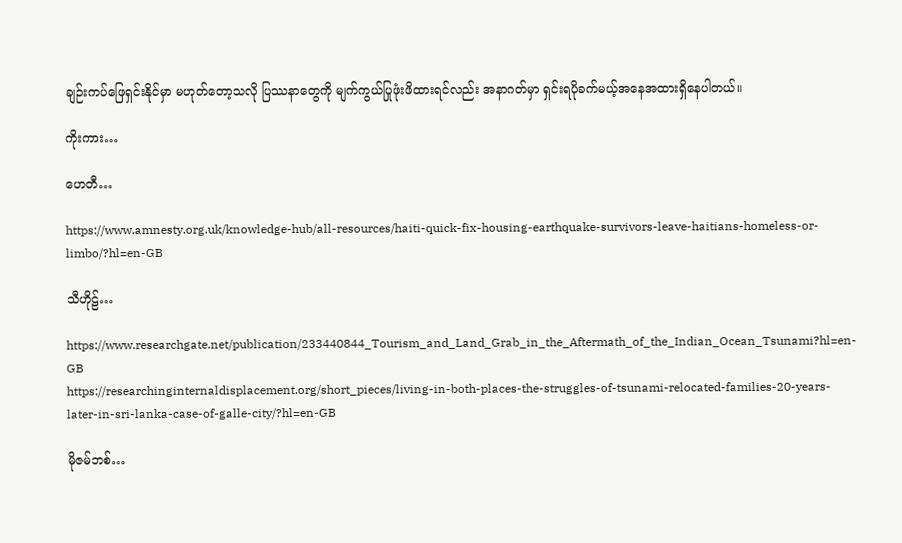ချဉ်းကပ်ဖြေရှင်းနိုင်မှာ မဟုတ်တော့သလို ပြဿနာတွေကို မျက်ကွယ်ပြုဖုံးဖိထားရင်လည်း အနာဂတ်မှာ ရှင်းရပိုခက်မယ့်အနေအထားရှိနေပါတယ်။

ကိုးကား…

ဟေတီ…

https://www.amnesty.org.uk/knowledge-hub/all-resources/haiti-quick-fix-housing-earthquake-survivors-leave-haitians-homeless-or-limbo/?hl=en-GB

သီဟိုဠ်…

https://www.researchgate.net/publication/233440844_Tourism_and_Land_Grab_in_the_Aftermath_of_the_Indian_Ocean_Tsunami?hl=en-GB
https://researchinginternaldisplacement.org/short_pieces/living-in-both-places-the-struggles-of-tsunami-relocated-families-20-years-later-in-sri-lanka-case-of-galle-city/?hl=en-GB

မိုဇမ်ဘစ်…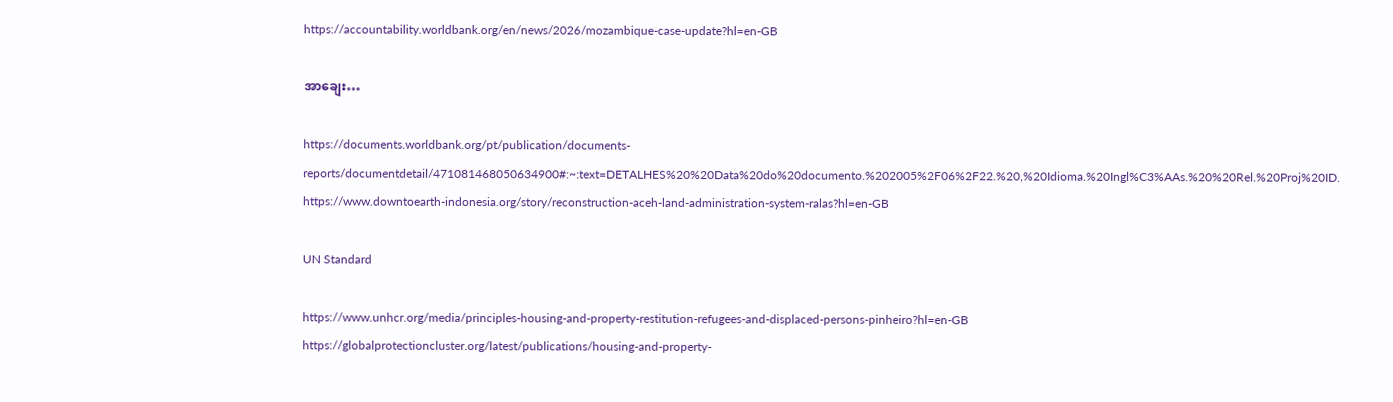https://accountability.worldbank.org/en/news/2026/mozambique-case-update?hl=en-GB

အာချေး…

https://documents.worldbank.org/pt/publication/documents-reports/documentdetail/471081468050634900#:~:text=DETALHES%20%20Data%20do%20documento.%202005%2F06%2F22.%20,%20Idioma.%20Ingl%C3%AAs.%20%20Rel.%20Proj%20ID.
https://www.downtoearth-indonesia.org/story/reconstruction-aceh-land-administration-system-ralas?hl=en-GB

UN Standard

https://www.unhcr.org/media/principles-housing-and-property-restitution-refugees-and-displaced-persons-pinheiro?hl=en-GB
https://globalprotectioncluster.org/latest/publications/housing-and-property-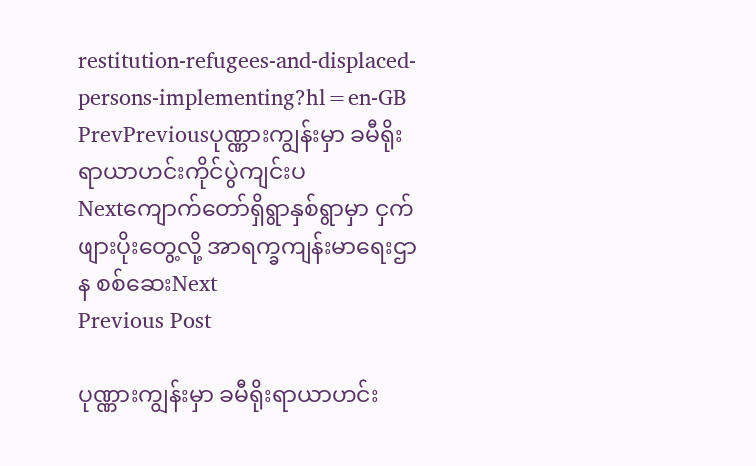restitution-refugees-and-displaced-persons-implementing?hl=en-GB
PrevPreviousပုဏ္ဏားကျွန်းမှာ ခမီရိုးရာယာဟင်းကိုင်ပွဲကျင်းပ
Nextကျောက်တော်ရှိရွာနှစ်ရွာမှာ ငှက်ဖျားပိုးတွေ့လို့ အာရက္ခကျန်းမာရေးဌာန စစ်ဆေးNext
Previous Post

ပုဏ္ဏားကျွန်းမှာ ခမီရိုးရာယာဟင်း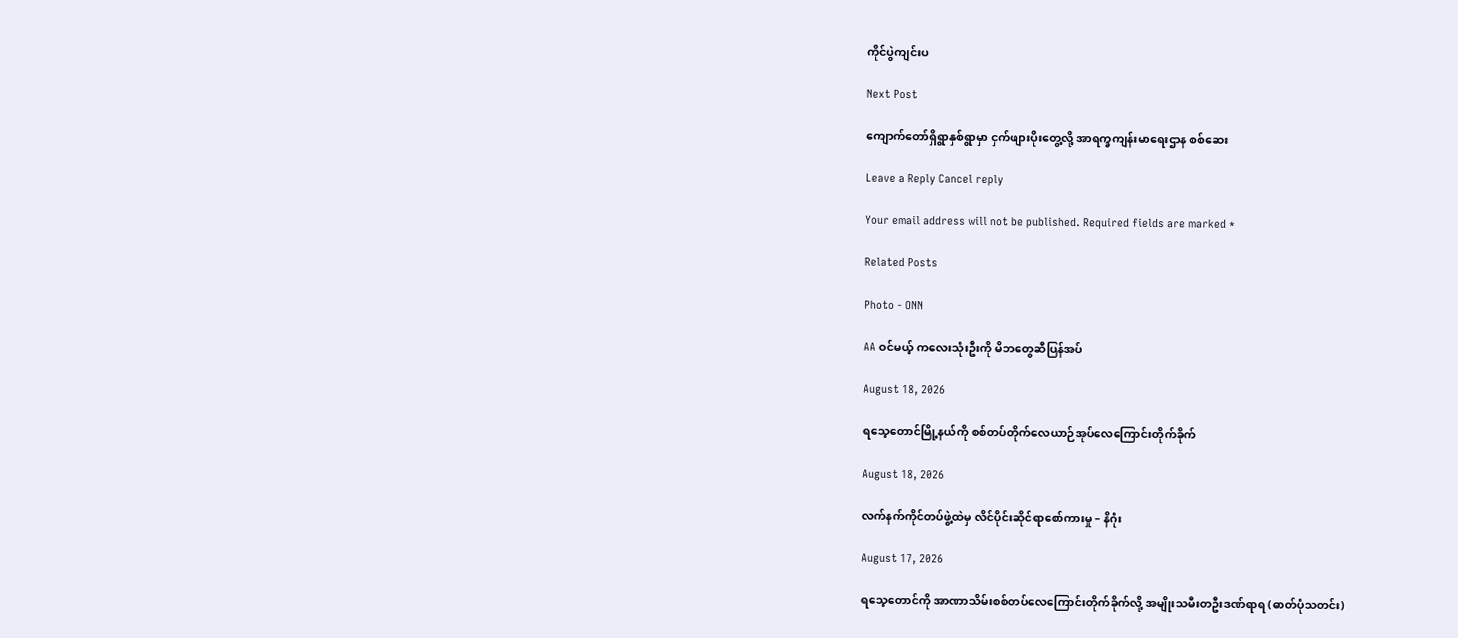ကိုင်ပွဲကျင်းပ

Next Post

ကျောက်တော်ရှိရွာနှစ်ရွာမှာ ငှက်ဖျားပိုးတွေ့လို့ အာရက္ခကျန်းမာရေးဌာန စစ်ဆေး

Leave a Reply Cancel reply

Your email address will not be published. Required fields are marked *

Related Posts

Photo - ONN

AA ဝင်မယ့် ကလေးသုံးဦးကို မိဘတွေဆီပြန်အပ်

August 18, 2026

ရသေ့တောင်မြို့နယ်ကို စစ်တပ်တိုက်လေယာဉ်အုပ်လေကြောင်းတိုက်ခိုက်

August 18, 2026

လက်နက်ကိုင်တပ်ဖွဲ့ထဲမှ လိင်ပိုင်းဆိုင်ရာစော်ကားမှု – နိဂုံး

August 17, 2026

ရသေ့တောင်ကို အာဏာသိမ်းစစ်တပ်လေကြောင်းတိုက်ခိုက်လို့ အမျိုးသမီးတဦးဒဏ်ရာရ (ဓာတ်ပုံသတင်း)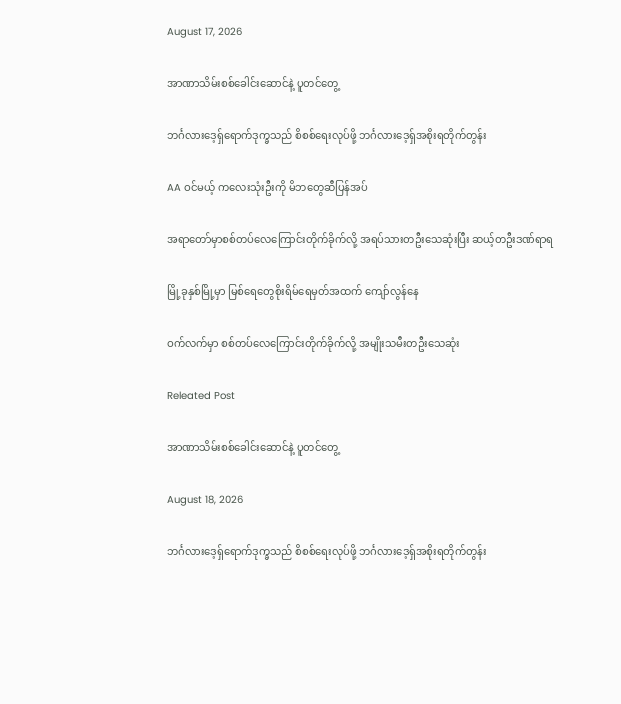August 17, 2026

အာဏာသိမ်းစစ်ခေါင်းဆောင်နဲ့ ပူတင်တွေ့

ဘင်္ဂလားဒေ့ရှ်ရောက်ဒုက္ခသည် စိစစ်ရေးလုပ်ဖို့ ဘင်္ဂလားဒေ့ရှ်အစိုးရတိုက်တွန်း

AA ဝင်မယ့် ကလေးသုံးဦးကို မိဘတွေဆီပြန်အပ်

အရာတော်မှာစစ်တပ်လေကြောင်းတိုက်ခိုက်လို့ အရပ်သားတဦးသေဆုံးပြီး ဆယ့်တဦးဒဏ်ရာရ

မြို့ခုနှစ်မြို့မှာ မြစ်ရေတွေစိုးရိမ်ရေမှတ်အထက် ကျော်လွန်နေ

ဝက်လက်မှာ စစ်တပ်လေကြောင်းတိုက်ခိုက်လို့ အမျိုးသမီးတဦးသေဆုံး

Releated Post

အာဏာသိမ်းစစ်ခေါင်းဆောင်နဲ့ ပူတင်တွေ့

August 18, 2026

ဘင်္ဂလားဒေ့ရှ်ရောက်ဒုက္ခသည် စိစစ်ရေးလုပ်ဖို့ ဘင်္ဂလားဒေ့ရှ်အစိုးရတိုက်တွန်း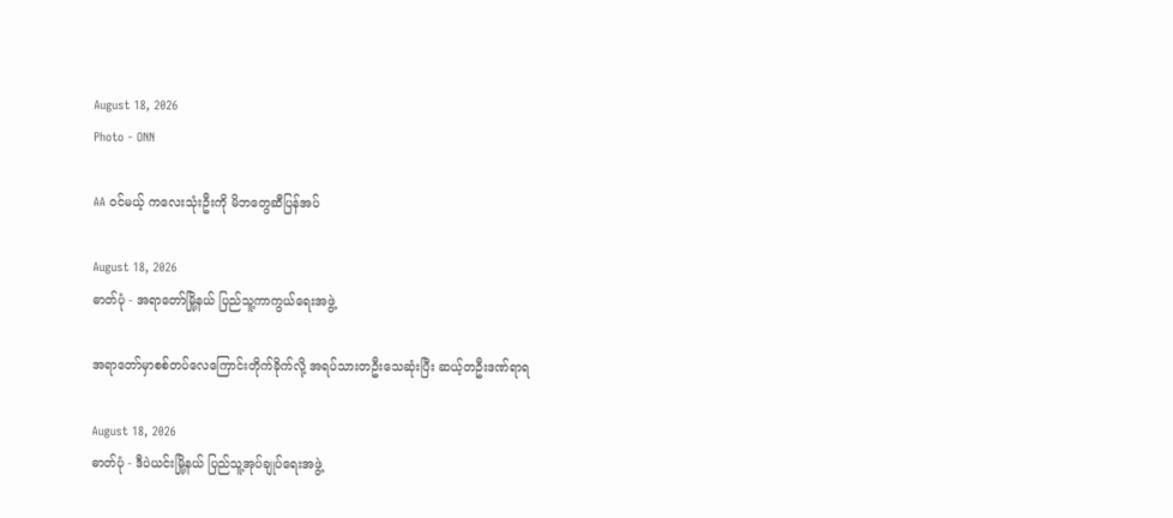August 18, 2026
Photo - ONN

AA ဝင်မယ့် ကလေးသုံးဦးကို မိဘတွေဆီပြန်အပ်

August 18, 2026
ဓာတ်ပုံ - အရာတော်မြို့နယ် ပြည်သူ့ကာကွယ်ရေးအဖွဲ့

အရာတော်မှာစစ်တပ်လေကြောင်းတိုက်ခိုက်လို့ အရပ်သားတဦးသေဆုံးပြီး ဆယ့်တဦးဒဏ်ရာရ

August 18, 2026
ဓာတ်ပုံ - ဒီပဲယင်းမြို့နယ် ပြည်သူ့အုပ်ချုပ်ရေးအဖွဲ့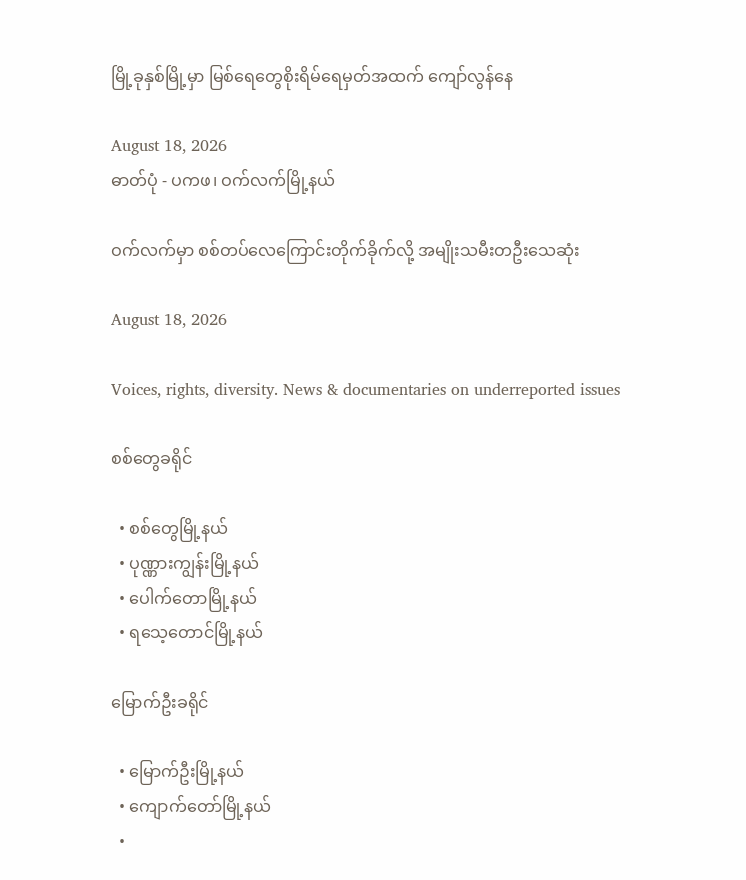မြို့ခုနှစ်မြို့မှာ မြစ်ရေတွေစိုးရိမ်ရေမှတ်အထက် ကျော်လွန်နေ

August 18, 2026
ဓာတ်ပုံ - ပကဖ၊ ဝက်လက်မြို့နယ်

ဝက်လက်မှာ စစ်တပ်လေကြောင်းတိုက်ခိုက်လို့ အမျိုးသမီးတဦးသေဆုံး

August 18, 2026

Voices, rights, diversity. News & documentaries on underreported issues

စစ်တွေခရိုင်

  • စစ်တွေမြို့နယ်
  • ပုဏ္ဏားကျွန်းမြို့နယ်
  • ပေါက်တောမြို့နယ်
  • ရသေ့တောင်မြို့နယ်

မြောက်ဦးခရိုင်

  • မြောက်ဦးမြို့နယ်
  • ကျောက်တော်မြို့နယ်
  •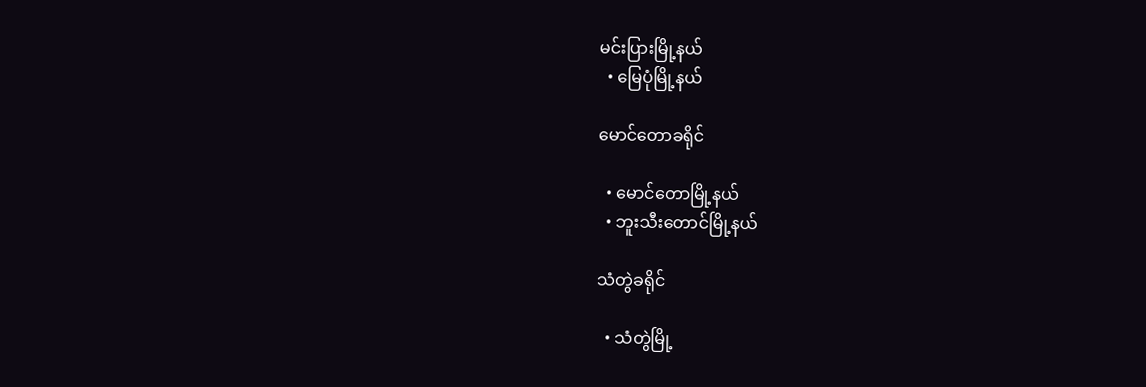မင်းပြားမြို့နယ်
  • မြေပုံမြို့နယ်

မောင်တောခရိုင်

  • မောင်တောမြို့နယ်
  • ဘူးသီးတောင်မြို့နယ်

သံတွဲခရိုင်

  • သံတွဲမြို့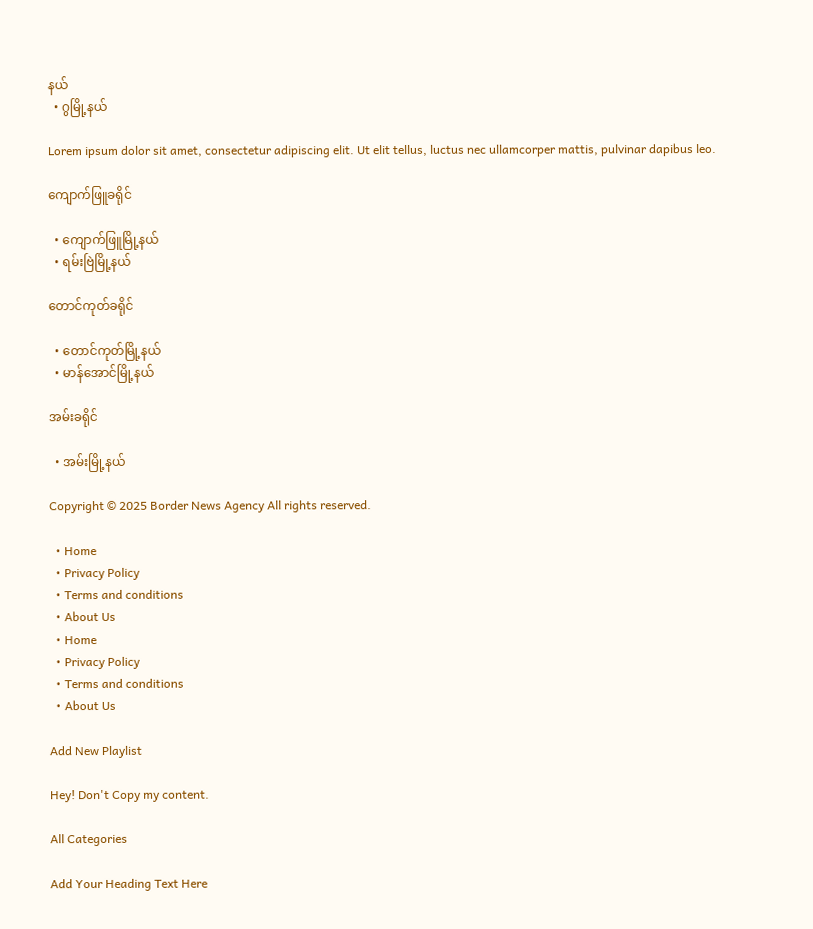နယ်
  • ဂွမြို့နယ်

Lorem ipsum dolor sit amet, consectetur adipiscing elit. Ut elit tellus, luctus nec ullamcorper mattis, pulvinar dapibus leo.

ကျောက်ဖြူခရိုင်

  • ကျောက်ဖြူမြို့နယ်
  • ရမ်းဗြဲမြို့နယ်

တောင်ကုတ်ခရိုင်

  • တောင်ကုတ်မြို့နယ်
  • မာန်အောင်မြို့နယ်

အမ်းခရိုင်

  • အမ်းမြို့နယ်

Copyright © 2025 Border News Agency All rights reserved.

  • Home
  • Privacy Policy
  • Terms and conditions
  • About Us
  • Home
  • Privacy Policy
  • Terms and conditions
  • About Us

Add New Playlist

Hey! Don't Copy my content.

All Categories

Add Your Heading Text Here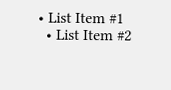• List Item #1
  • List Item #2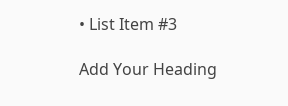• List Item #3

Add Your Heading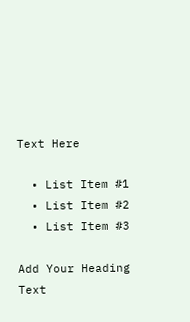Text Here

  • List Item #1
  • List Item #2
  • List Item #3

Add Your Heading Text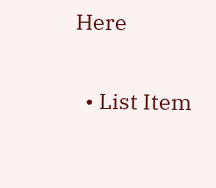Here

  • List Item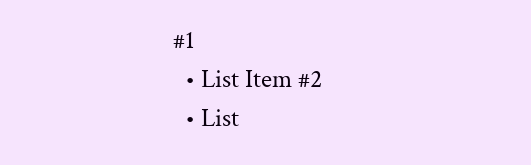#1
  • List Item #2
  • List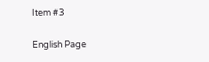Item #3

English Page